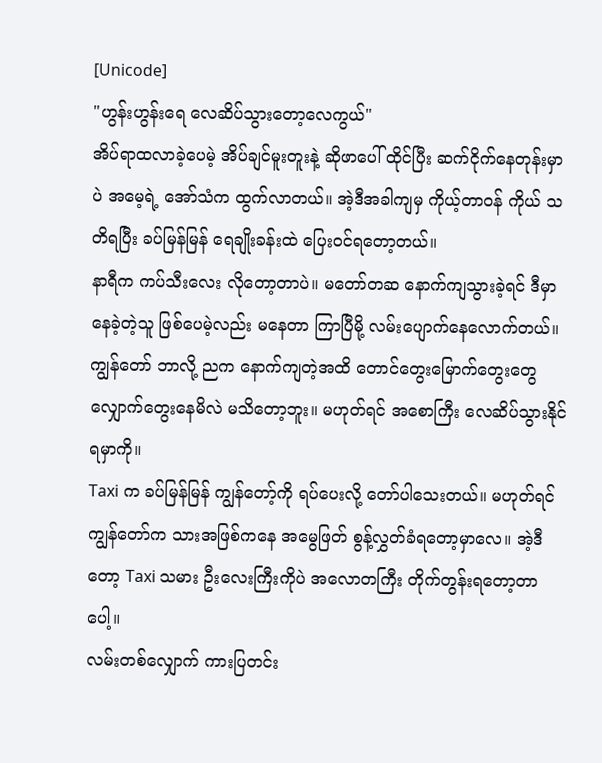[Unicode]
"ဟွန်းဟွန်းရေ လေဆိပ်သွားတော့လေကွယ်"
အိပ်ရာထလာခဲ့ပေမဲ့ အိပ်ချင်မူးတူးနဲ့ ဆိုဖာပေါ် ထိုင်ပြီး ဆက်ငိုက်နေတုန်းမှာပဲ အမေ့ရဲ့ အော်သံက ထွက်လာတယ်။ အဲ့ဒီအခါကျမှ ကိုယ့်တာဝန် ကိုယ် သတိရပြီး ခပ်မြန်မြန် ရေချိုးခန်းထဲ ပြေးဝင်ရတော့တယ်။
နာရီက ကပ်သီးလေး လိုတော့တာပဲ။ မတော်တဆ နောက်ကျသွားခဲ့ရင် ဒီမှာ နေခဲ့တဲ့သူ ဖြစ်ပေမဲ့လည်း မနေတာ ကြာပြီမို့ လမ်းပျောက်နေလောက်တယ်။ ကျွန်တော် ဘာလို့ ညက နောက်ကျတဲ့အထိ တောင်တွေးမြောက်တွေးတွေ လျှောက်တွေးနေမိလဲ မသိတော့ဘူး။ မဟုတ်ရင် အစောကြီး လေဆိပ်သွားနိုင်ရမှာကို။
Taxi က ခပ်မြန်မြန် ကျွန်တော့်ကို ရပ်ပေးလို့ တော်ပါသေးတယ်။ မဟုတ်ရင် ကျွန်တော်က သားအဖြစ်ကနေ အမွေဖြတ် စွန့်လွှတ်ခံရတော့မှာလေ။ အဲ့ဒီတော့ Taxi သမား ဦးလေးကြီးကိုပဲ အလောတကြီး တိုက်တွန်းရတော့တာပေါ့။
လမ်းတစ်လျှောက် ကားပြတင်း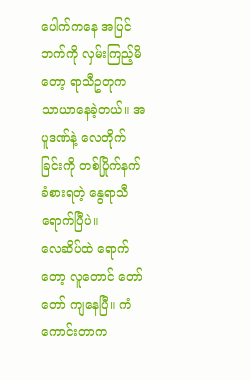ပေါက်ကနေ အပြင်ဘက်ကို လှမ်းကြည့်မိတော့ ရာသီဥတုက သာယာနေခဲ့တယ်။ အပူဒဏ်နဲ့ လေတိုက်ခြင်းကို တစ်ပြိုက်နက် ခံစားရတဲ့ နွေရာသီ ရောက်ပြီပဲ။
လေဆိပ်ထဲ ရောက်တော့ လူတောင် တော်တော် ကျနေပြီ။ ကံကောင်းတာက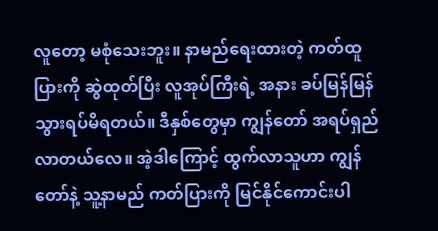လူတော့ မစုံသေးဘူး။ နာမည်ရေးထားတဲ့ ကတ်ထူပြားကို ဆွဲထုတ်ပြီး လူအုပ်ကြီးရဲ့ အနား ခပ်မြန်မြန် သွားရပ်မိရတယ်။ ဒီနှစ်တွေမှာ ကျွန်တော် အရပ်ရှည်လာတယ်လေ။ အဲ့ဒါကြောင့် ထွက်လာသူဟာ ကျွန်တော်နဲ့ သူ့နာမည် ကတ်ပြားကို မြင်နိုင်ကောင်းပါ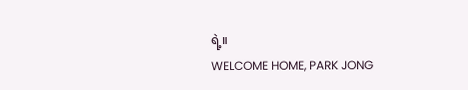ရဲ့။
WELCOME HOME, PARK JONG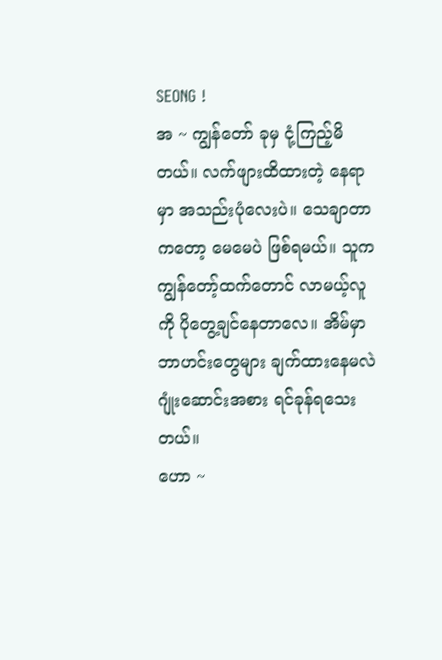SEONG !
အ ~ ကျွန်တော် ခုမှ ငုံ့ကြည့်မိတယ်။ လက်ဖျားထိထားတဲ့ နေရာမှာ အသည်းပုံလေးပဲ။ သေချာတာကတော့ မေမေပဲ ဖြစ်ရမယ်။ သူက ကျွန်တော့်ထက်တောင် လာမယ့်လူကို ပိုတွေ့ချင်နေတာလေ။ အိမ်မှာ ဘာဟင်းတွေများ ချက်ထားနေမလဲ ဂျုံးဆောင်းအစား ရင်ခုန်ရသေးတယ်။
ဟော ~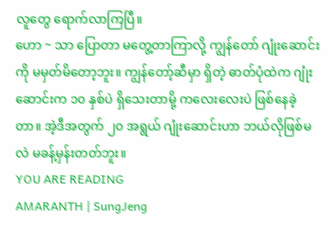လူတွေ ရောက်လာကြပြီ။
ဟော ~ သာ ပြောတာ မတွေ့တာကြာလို့ ကျွန်တော် ဂျုံးဆောင်းကို မမှတ်မိတော့ဘူး။ ကျွန်တော့်ဆီမှာ ရှိတဲ့ ဓာတ်ပုံထဲက ဂျုံးဆောင်းက ၁၀ နှစ်ပဲ ရှိသေးတာမို့ ကလေးလေးပဲ ဖြစ်နေခဲ့တာ။ အဲ့ဒီအတွက် ၂၀ အရွယ် ဂျုံးဆောင်းဟာ ဘယ်လိုဖြစ်မလဲ မခန့်မှန်းတတ်ဘူး။
YOU ARE READING
AMARANTH | SungJeng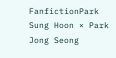FanfictionPark Sung Hoon × Park Jong Seong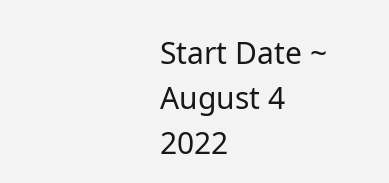Start Date ~ August 4 2022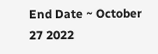End Date ~ October 27 2022